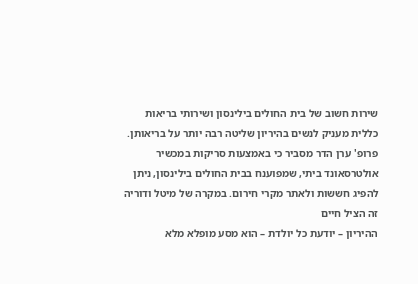שירות חשוב של בית החולים בילינסון ושירותי בריאות כללית מעניק לנשים בהיריון שליטה רבה יותר על בריאותן. פרופ' ערן הדר מסביר כי באמצעות סריקות במכשיר אולטרסאונד ביתי, שמפוענח בבית החולים בילינסון, ניתן להפיג חששות ולאתר מקרי חירום. במקרה של מיטל ודוריה זה הציל חיים
ההיריון – יודעת כל יולדת – הוא מסע מופלא מלא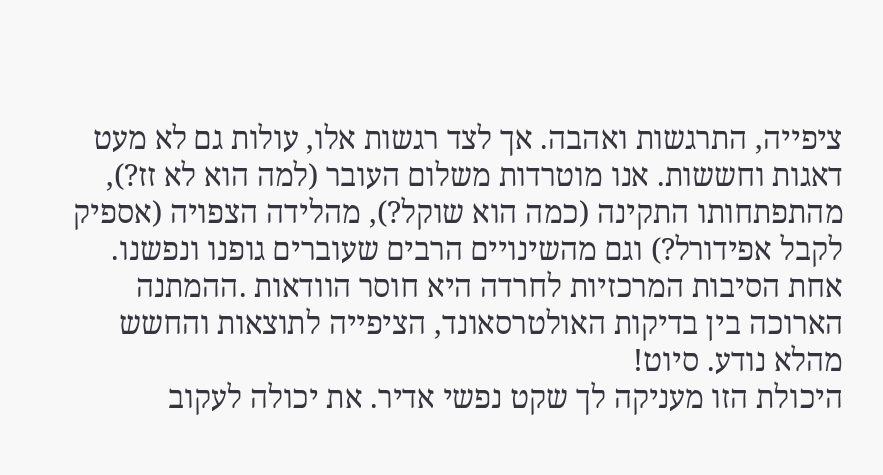ציפייה, התרגשות ואהבה. אך לצד רגשות אלו, עולות גם לא מעט דאגות וחששות. אנו מוטרדות משלום העובר (למה הוא לא זז?), מהתפתחותו התקינה (כמה הוא שוקל?), מהלידה הצפויה (אספיק לקבל אפידורל?) וגם מהשינויים הרבים שעוברים גופנו ונפשנו.
אחת הסיבות המרכזיות לחרדה היא חוסר הוודאות .ההמתנה הארוכה בין בדיקות האולטרסאונד, הציפייה לתוצאות והחשש מהלא נודע. סיוט!
היכולת הזו מעניקה לך שקט נפשי אדיר. את יכולה לעקוב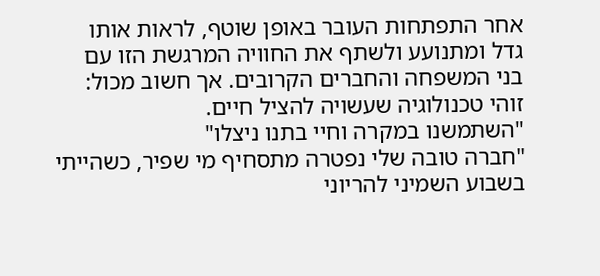אחר התפתחות העובר באופן שוטף, לראות אותו גדל ומתנועע ולשתף את החוויה המרגשת הזו עם בני המשפחה והחברים הקרובים. אך חשוב מכול: זוהי טכנולוגיה שעשויה להציל חיים.
"השתמשנו במקרה וחיי בתנו ניצלו"
"חברה טובה שלי נפטרה מתסחיף מי שפיר, כשהייתי בשבוע השמיני להריוני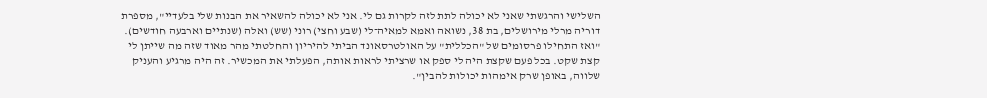השלישי והרגשתי שאני לא יכולה לתת לזה לקרות גם לי. אני לא יכולה להשאיר את הבנות שלי בלעדיי", מספרת דוריה מרלי מירושלים, בת 38, נשואה ואמא למאיה־לי (שבע וחצי) רוני (שש) ואלה (שנתיים וארבעה חודשים).
"ואז התחילו פרסומים של "הכללית" על האולטרסאונד הביתי להיריון והחלטתי מהר מאוד שזה מה שייתן לי קצת שקט. בכל פעם שקצת היה לי ספק או שרציתי לראות אותה, הפעלתי את המכשיר. זה היה מרגיע והעניק שלווה, באופן שרק אימהות יכולות להבין".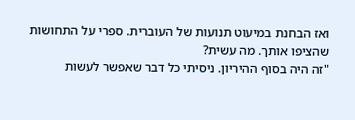ואז הבחנת במיעוט תנועות של העוברית. ספרי על התחושות שהציפו אותך. מה עשית?
"זה היה בסוף ההיריון. ניסיתי כל דבר שאפשר לעשות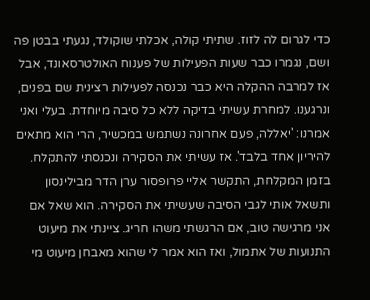כדי לגרום לה לזוז. שתיתי קולה, אכלתי שוקולד, נגעתי בבטן פה ושם, נגמרו כבר שעות הפעילות של פענוח האולטרסאונד, אבל אז למרבה ההקלה היא כבר נכנסה לפעילות רצינית שם בפנים, ונרגענו. למחרת עשיתי בדיקה ללא כל סיבה מיוחדת. בעלי ואני אמרנו: 'יאללה, פעם אחרונה נשתמש במכשיר, הרי הוא מתאים להיריון אחד בלבד'. אז עשיתי את הסקירה ונכנסתי להתקלח. בזמן המקלחת, התקשר אליי פרופסור ערן הדר מבילינסון ותשאל אותי לגבי הסיבה שעשיתי את הסקירה. הוא שאל אם אני מרגישה טוב, אם הרגשתי משהו חריג. ציינתי את מיעוט התנועות של אתמול, ואז הוא אמר לי שהוא מאבחן מיעוט מי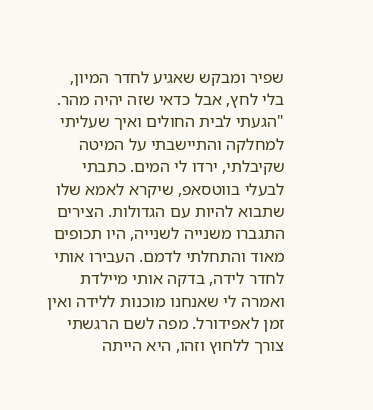שפיר ומבקש שאגיע לחדר המיון, בלי לחץ, אבל כדאי שזה יהיה מהר.
"הגעתי לבית החולים ואיך שעליתי למחלקה והתיישבתי על המיטה שקיבלתי, ירדו לי המים. כתבתי לבעלי בווטסאפ, שיקרא לאמא שלו שתבוא להיות עם הגדולות. הצירים התגברו משנייה לשנייה, היו תכופים מאוד והתחלתי לדמם. העבירו אותי לחדר לידה, בדקה אותי מיילדת ואמרה לי שאנחנו מוכנות ללידה ואין זמן לאפידורל. מפה לשם הרגשתי צורך ללחוץ וזהו, היא הייתה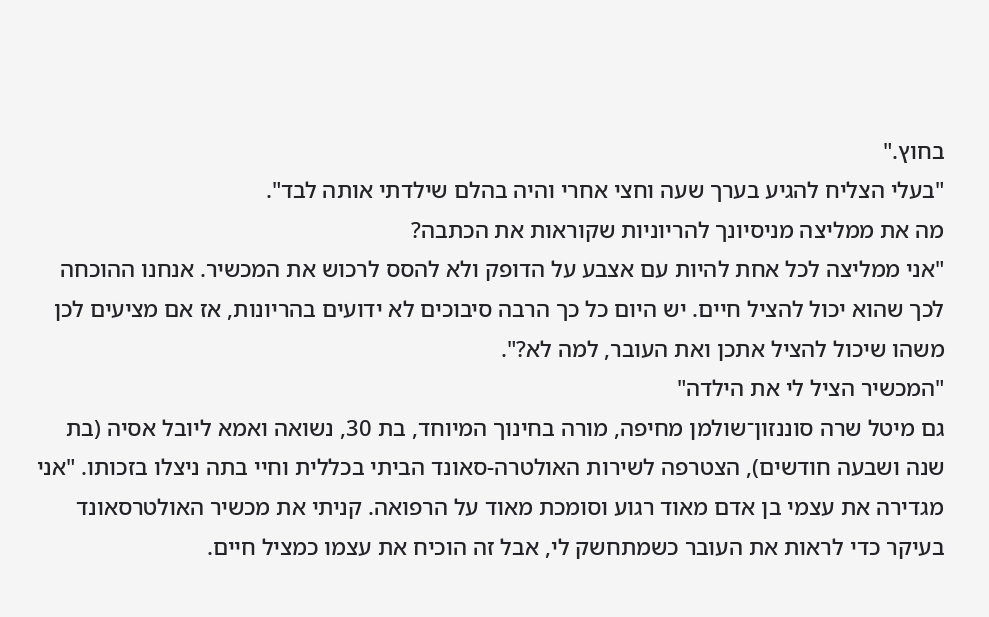בחוץ."
"בעלי הצליח להגיע בערך שעה וחצי אחרי והיה בהלם שילדתי אותה לבד".
מה את ממליצה מניסיונך להריוניות שקוראות את הכתבה?
"אני ממליצה לכל אחת להיות עם אצבע על הדופק ולא להסס לרכוש את המכשיר. אנחנו ההוכחה לכך שהוא יכול להציל חיים. יש היום כל כך הרבה סיבוכים לא ידועים בהריונות, אז אם מציעים לכן משהו שיכול להציל אתכן ואת העובר, למה לא?".
"המכשיר הציל לי את הילדה"
גם מיטל שרה סוננזון־שולמן מחיפה, מורה בחינוך המיוחד, בת 30, נשואה ואמא ליובל אסיה (בת שנה ושבעה חודשים), הצטרפה לשירות האולטרה-סאונד הביתי בכללית וחיי בתה ניצלו בזכותו. "אני מגדירה את עצמי בן אדם מאוד רגוע וסומכת מאוד על הרפואה. קניתי את מכשיר האולטרסאונד בעיקר כדי לראות את העובר כשמתחשק לי, אבל זה הוכיח את עצמו כמציל חיים.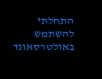התחלתי להשתמש באולטרסאונד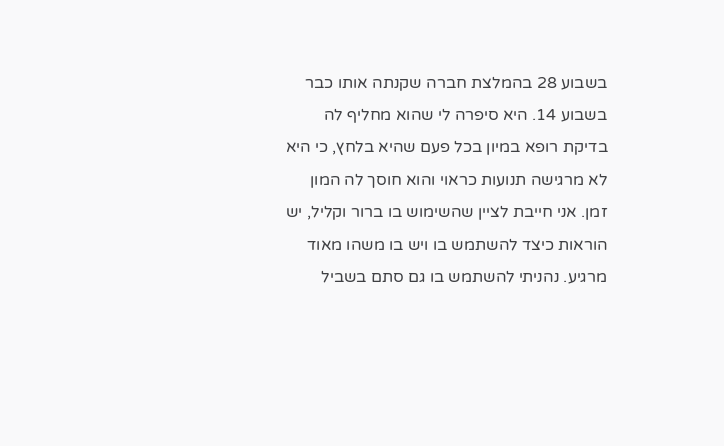בשבוע 28 בהמלצת חברה שקנתה אותו כבר בשבוע 14. היא סיפרה לי שהוא מחליף לה בדיקת רופא במיון בכל פעם שהיא בלחץ, כי היא לא מרגישה תנועות כראוי והוא חוסך לה המון זמן. אני חייבת לציין שהשימוש בו ברור וקליל, יש הוראות כיצד להשתמש בו ויש בו משהו מאוד מרגיע. נהניתי להשתמש בו גם סתם בשביל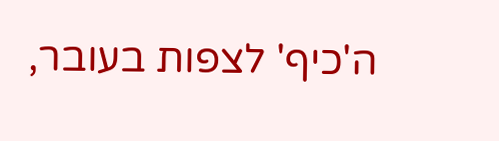ה'כיף' לצפות בעובר,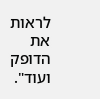לראות את הדופק ועוד".